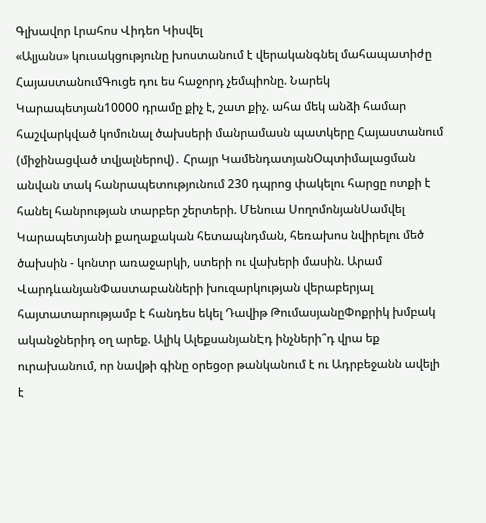Գլխավոր Լրահոս Վիդեո Կիսվել
«Ալյանս» կուսակցությունը խոստանում է վերականգնել մահապատիժը ՀայաստանումԳուցե դու ես հաջորդ չեմպիոնը. Նարեկ Կարապետյան10000 դրամը քիչ է, շատ քիչ. ահա մեկ անձի համար հաշվարկված կոմունալ ծախսերի մանրամասն պատկերը Հայաստանում (միջինացված տվյալներով)․ Հրայր ԿամենդատյանՕպտիմալացման անվան տակ հանրապետությունում 230 դպրոց փակելու հարցը ոտքի է հանել հանրության տարբեր շերտերի. Մենուա ՍողոմոնյանՍամվել Կարապետյանի քաղաքական հետապնդման, հեռախոս նվիրելու մեծ ծախսին - կոնտր առաջարկի, ստերի ու վախերի մասին. Արամ ՎարդևանյանՓաստաբանների խուզարկության վերաբերյալ հայտատարությամբ է հանդես եկել Դավիթ ԹումասյանըՓոքրիկ խմբակ ականջներիդ օղ արեք. Ալիկ ԱլեքսանյանԷդ ինչների՞դ վրա եք ուրախանում, որ նավթի գինը օրեցօր թանկանում է ու Ադրբեջանն ավելի է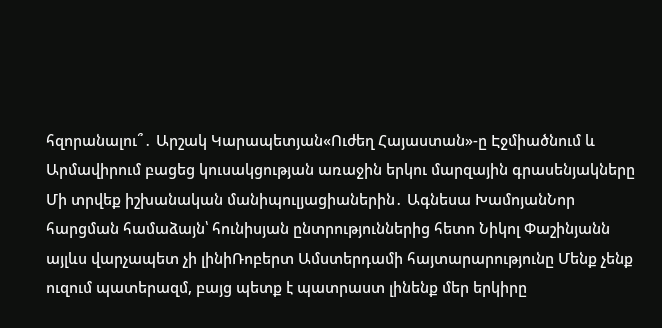հզորանալու՞․ Արշակ Կարապետյան«Ուժեղ Հայաստան»-ը Էջմիածնում և Արմավիրում բացեց կուսակցության առաջին երկու մարզային գրասենյակները Մի տրվեք իշխանական մանիպուլյացիաներին․ Ագնեսա ԽամոյանՆոր հարցման համաձայն՝ հունիսյան ընտրություններից հետո Նիկոլ Փաշինյանն այլևս վարչապետ չի լինիՌոբերտ Ամստերդամի հայտարարությունը Մենք չենք ուզում պատերազմ, բայց պետք է պատրաստ լինենք մեր երկիրը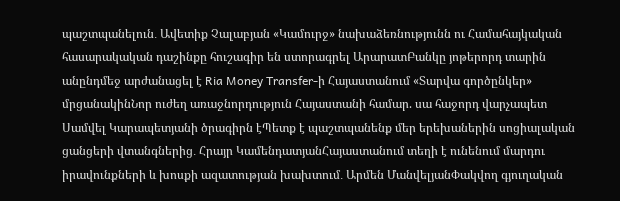պաշտպանելուն․ Ավետիք Չալաբյան «Կամուրջ» նախաձեռնությունն ու Համահայկական հասարակական դաշինքը հուշագիր են ստորագրել ԱրարատԲանկը յոթերորդ տարին անընդմեջ արժանացել է Ria Money Transfer-ի Հայաստանում «Տարվա գործընկեր» մրցանակինՆոր ուժեղ առաջնորդություն Հայաստանի համար. սա հաջորդ վարչապետ Սամվել Կարապետյանի ծրագիրն էՊետք է պաշտպանենք մեր երեխաներին սոցիալական ցանցերի վտանգներից․ Հրայր ԿամենդատյանՀայաստանում տեղի է ունենում մարդու իրավունքների և խոսքի ազատության խախտում․ Արմեն ՄանվելյանՓակվող գյուղական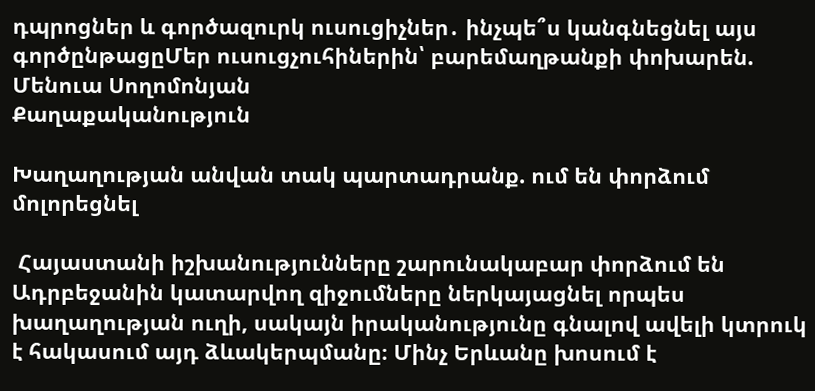դպրոցներ և գործազուրկ ուսուցիչներ․ ինչպե՞ս կանգնեցնել այս գործընթացըՄեր ուսուցչուհիներին՝ բարեմաղթանքի փոխարեն. Մենուա Սողոմոնյան
Քաղաքականություն

Խաղաղության անվան տակ պարտադրանք. ում են փորձում մոլորեցնել

 Հայաստանի իշխանությունները շարունակաբար փորձում են Ադրբեջանին կատարվող զիջումները ներկայացնել որպես խաղաղության ուղի, սակայն իրականությունը գնալով ավելի կտրուկ է հակասում այդ ձևակերպմանը։ Մինչ Երևանը խոսում է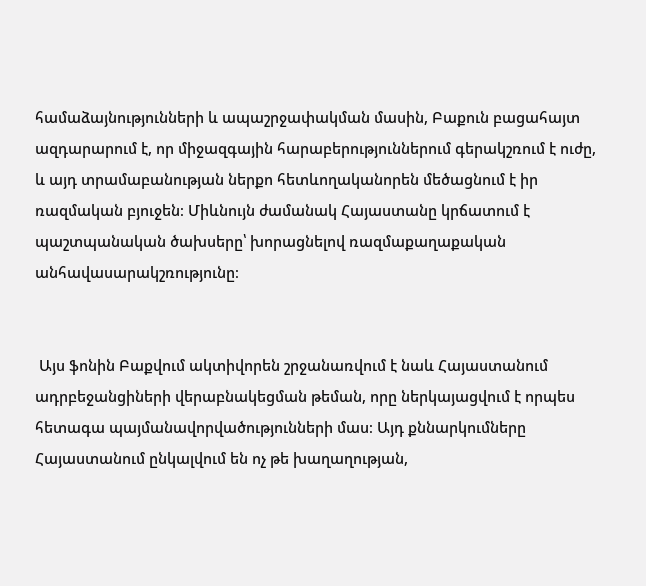համաձայնությունների և ապաշրջափակման մասին, Բաքուն բացահայտ ազդարարում է, որ միջազգային հարաբերություններում գերակշռում է ուժը, և այդ տրամաբանության ներքո հետևողականորեն մեծացնում է իր ռազմական բյուջեն։ Միևնույն ժամանակ Հայաստանը կրճատում է պաշտպանական ծախսերը՝ խորացնելով ռազմաքաղաքական անհավասարակշռությունը։


 Այս ֆոնին Բաքվում ակտիվորեն շրջանառվում է նաև Հայաստանում ադրբեջանցիների վերաբնակեցման թեման, որը ներկայացվում է որպես հետագա պայմանավորվածությունների մաս։ Այդ քննարկումները Հայաստանում ընկալվում են ոչ թե խաղաղության,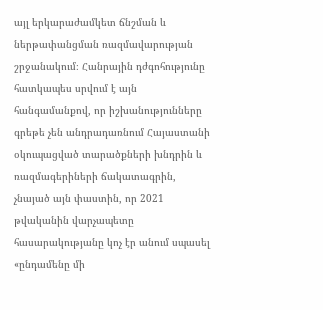այլ երկարաժամկետ ճնշման և ներթափանցման ռազմավարության շրջանակում։ Հանրային դժգոհությունը հատկապես սրվում է այն հանգամանքով, որ իշխանությունները գրեթե չեն անդրադառնում Հայաստանի օկուպացված տարածքների խնդրին և ռազմագերիների ճակատագրին, չնայած այն փաստին, որ 2021 թվականին վարչապետը հասարակությանը կոչ էր անում սպասել «ընդամենը մի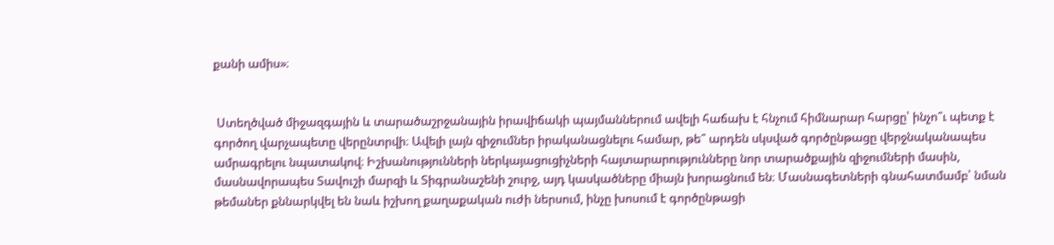քանի ամիս»։


 Ստեղծված միջազգային և տարածաշրջանային իրավիճակի պայմաններում ավելի հաճախ է հնչում հիմնարար հարցը՝ ինչո՞ւ պետք է գործող վարչապետը վերընտրվի։ Ավելի լայն զիջումներ իրականացնելու համար, թե՞ արդեն սկսված գործընթացը վերջնականապես ամրագրելու նպատակով։ Իշխանությունների ներկայացուցիչների հայտարարությունները նոր տարածքային զիջումների մասին, մասնավորապես Տավուշի մարզի և Տիգրանաշենի շուրջ, այդ կասկածները միայն խորացնում են։ Մասնագետների գնահատմամբ՝ նման թեմաներ քննարկվել են նաև իշխող քաղաքական ուժի ներսում, ինչը խոսում է գործընթացի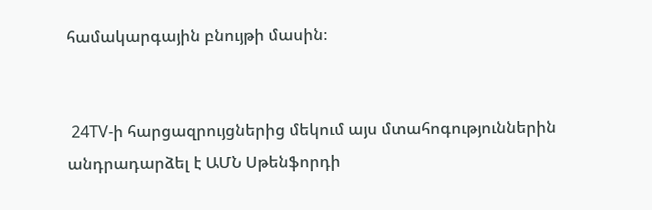համակարգային բնույթի մասին։


 24TV-ի հարցազրույցներից մեկում այս մտահոգություններին անդրադարձել է ԱՄՆ Սթենֆորդի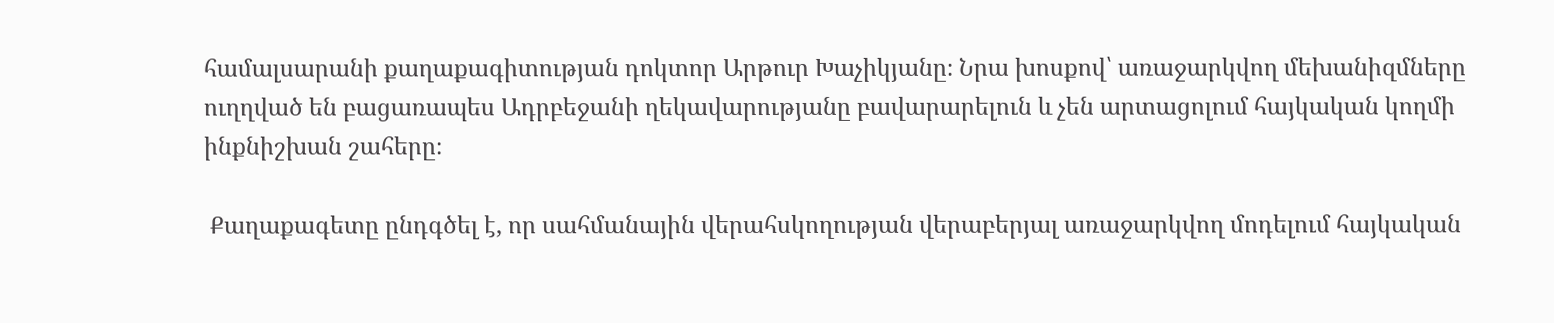համալսարանի քաղաքագիտության դոկտոր Արթուր Խաչիկյանը։ Նրա խոսքով՝ առաջարկվող մեխանիզմները ուղղված են բացառապես Ադրբեջանի ղեկավարությանը բավարարելուն և չեն արտացոլում հայկական կողմի ինքնիշխան շահերը։

 Քաղաքագետը ընդգծել է, որ սահմանային վերահսկողության վերաբերյալ առաջարկվող մոդելում հայկական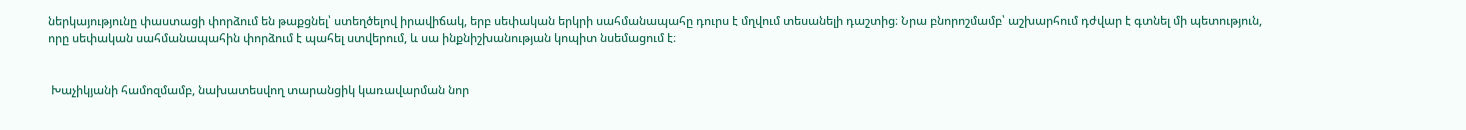ներկայությունը փաստացի փորձում են թաքցնել՝ ստեղծելով իրավիճակ, երբ սեփական երկրի սահմանապահը դուրս է մղվում տեսանելի դաշտից։ Նրա բնորոշմամբ՝ աշխարհում դժվար է գտնել մի պետություն, որը սեփական սահմանապահին փորձում է պահել ստվերում, և սա ինքնիշխանության կոպիտ նսեմացում է։


 Խաչիկյանի համոզմամբ, նախատեսվող տարանցիկ կառավարման նոր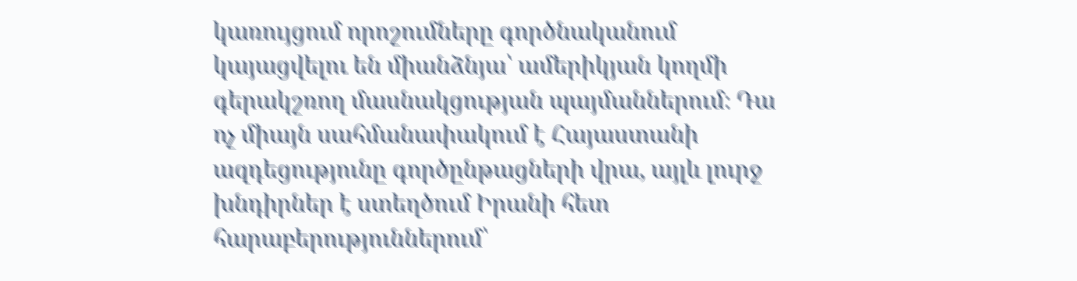կառույցում որոշումները գործնականում կայացվելու են միանձնյա՝ ամերիկյան կողմի գերակշռող մասնակցության պայմաններում։ Դա ոչ միայն սահմանափակում է Հայաստանի ազդեցությունը գործընթացների վրա, այլև լուրջ խնդիրներ է ստեղծում Իրանի հետ հարաբերություններում՝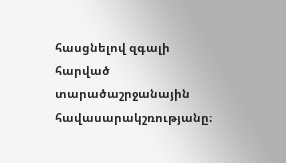հասցնելով զգալի հարված տարածաշրջանային հավասարակշռությանը։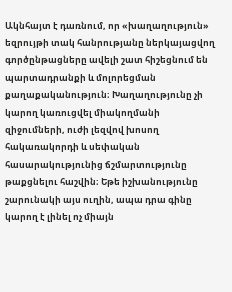Ակնհայտ է դառնում, որ «խաղաղություն» եզրույթի տակ հանրությանը ներկայացվող գործընթացները ավելի շատ հիշեցնում են պարտադրանքի և մոլորեցման քաղաքականություն։ Խաղաղությունը չի կարող կառուցվել միակողմանի զիջումների, ուժի լեզվով խոսող հակառակորդի և սեփական հասարակությունից ճշմարտությունը թաքցնելու հաշվին։ Եթե իշխանությունը շարունակի այս ուղին, ապա դրա գինը կարող է լինել ոչ միայն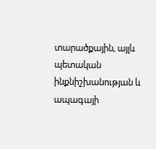տարածքային, այլև պետական ինքնիշխանության և ապագայի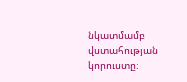նկատմամբ վստահության կորուստը։